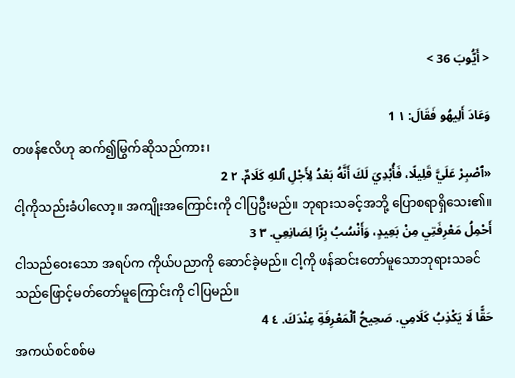< أَيُّوبَ 36 >

وَعَادَ أَلِيهُو فَقَالَ: ١ 1
တဖန်ဧလိဟု ဆက်၍မြွက်ဆိုသည်ကား၊
«ٱصْبِرْ عَلَيَّ قَلِيلًا، فَأُبْدِيَ لَكَ أَنَّهُ بَعْدُ لِأَجْلِ ٱللهِ كَلَامٌ. ٢ 2
ငါ့ကိုသည်းခံပါလော့။ အကျိုးအကြောင်းကို ငါပြဦးမည်။ ဘုရားသခင့်အဘို့ ပြောစရာရှိသေး၏။
أَحْمِلُ مَعْرِفَتِي مِنْ بَعِيدٍ، وَأَنْسُبُ بِرًّا لِصَانِعِي. ٣ 3
ငါသည်ဝေးသော အရပ်က ကိုယ်ပညာကို ဆောင်ခဲ့မည်။ ငါ့ကို ဖန်ဆင်းတော်မူသောဘုရားသခင် သည်ဖြောင့်မတ်တော်မူကြောင်းကို ငါပြမည်။
حَقًّا لَا يَكْذِبُ كَلَامِي. صَحِيحُ ٱلْمَعْرِفَةِ عِنْدَكَ. ٤ 4
အကယ်စင်စစ်မ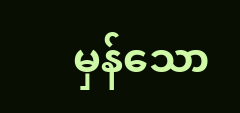မှန်သော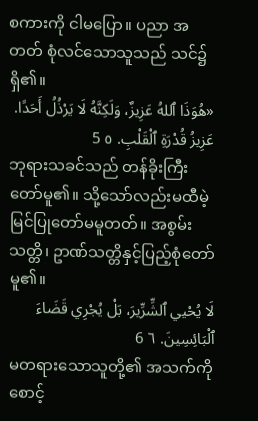စကားကို ငါမပြော။ ပညာ အတတ် စုံလင်သောသူသည် သင်၌ရှိ၏။
«هُوَذَا ٱللهُ عَزِيزٌ، وَلَكِنَّهُ لَا يَرْذُلُ أَحَدًا. عَزِيزُ قُدْرَةِ ٱلْقَلْبِ. ٥ 5
ဘုရားသခင်သည် တန်ခိုးကြီးတော်မူ၏။ သို့သော်လည်းမထီမဲ့ မြင်ပြုတော်မမူတတ်။ အစွမ်းသတ္တိ၊ ဥာဏ်သတ္တိနှင့်ပြည့်စုံတော်မူ၏။
لَا يُحْيي ٱلشِّرِّيرَ، بَلْ يُجْرِي قَضَاءَ ٱلْبَائِسِينَ. ٦ 6
မတရားသောသူတို့၏ အသက်ကို စောင့်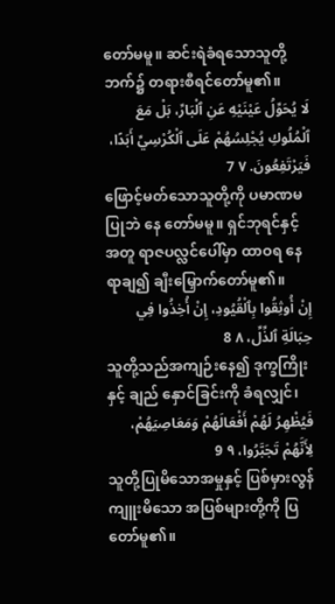တော်မမူ။ ဆင်းရဲခံရသောသူတို့ဘက်၌ တရားစီရင်တော်မူ၏။
لَا يُحَوِّلُ عَيْنَيْهِ عَنِ ٱلْبَارِّ، بَلْ مَعَ ٱلْمُلُوكِ يُجْلِسُهُمْ عَلَى ٱلْكُرْسِيِّ أَبَدًا، فَيَرْتَفِعُونَ. ٧ 7
ဖြောင့်မတ်သောသူတို့ကို ပမာဏမပြုဘဲ နေ တော်မမူ။ ရှင်ဘုရင်နှင့်အတူ ရာဇပလ္လင်ပေါ်မှာ ထာဝရ နေရာချ၍ ချီးမြှောက်တော်မူ၏။
إِنْ أُوثِقُوا بِٱلْقُيُودِ، إِنْ أُخِذُوا فِي حِبَالَةِ ٱلذِّلِّ، ٨ 8
သူတို့သည်အကျဉ်းနေ၍ ဒုက္ခကြိုးနှင့် ချည် နှောင်ခြင်းကို ခံရလျှင်၊
فَيُظْهِرُ لَهُمْ أَفْعَالَهُمْ وَمَعَاصِيَهُمْ، لِأَنَّهُمْ تَجَبَّرُوا، ٩ 9
သူတို့ပြုမိသောအမှုနှင့် ပြစ်မှားလွန်ကျူးမိသော အပြစ်များတို့ကို ပြတော်မူ၏။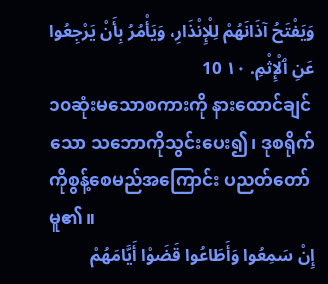وَيَفْتَحُ آذَانَهُمْ لِلْإِنْذَارِ، وَيَأْمُرُ بِأَنْ يَرْجِعُوا عَنِ ٱلْإِثْمِ. ١٠ 10
၁၀ဆုံးမသောစကားကို နားထောင်ချင်သော သဘောကိုသွင်းပေး၍၊ ဒုစရိုက်ကိုစွန့်စေမည်အကြောင်း ပညတ်တော်မူ၏။
إِنْ سَمِعُوا وَأَطَاعُوا قَضَوْا أَيَّامَهُمْ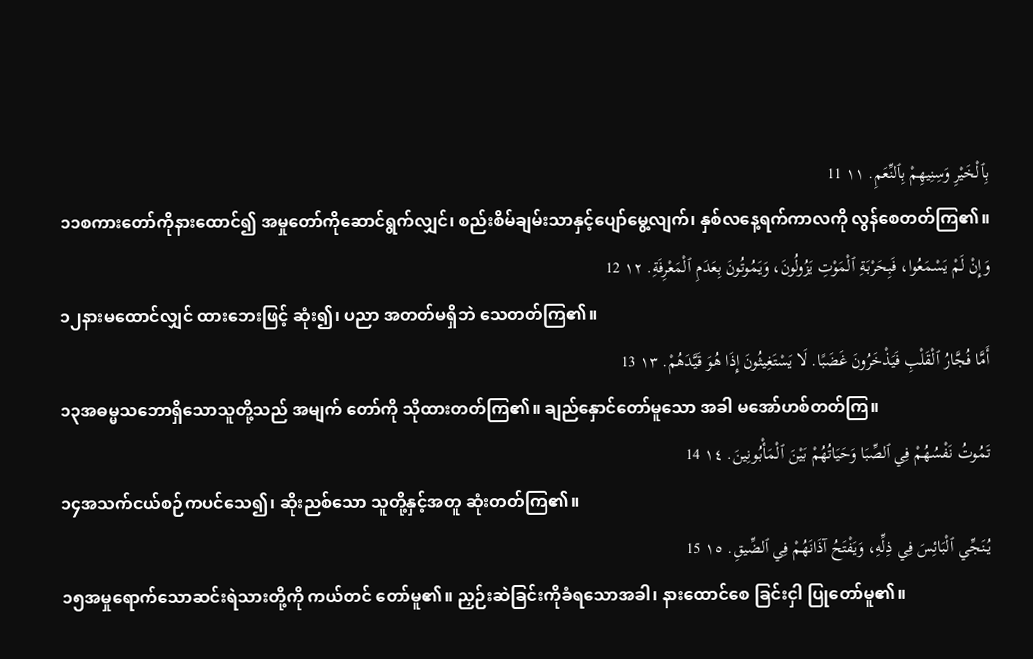بِٱلْخَيْرِ وَسِنِيهِمْ بِٱلنِّعَمِ. ١١ 11
၁၁စကားတော်ကိုနားထောင်၍ အမှုတော်ကိုဆောင်ရွက်လျှင်၊ စည်းစိမ်ချမ်းသာနှင့်ပျော်မွေ့လျက်၊ နှစ်လနေ့ရက်ကာလကို လွန်စေတတ်ကြ၏။
وَإِنْ لَمْ يَسْمَعُوا، فَبِحَرْبَةِ ٱلْمَوْتِ يَزُولُونَ، وَيَمُوتُونَ بِعَدَمِ ٱلْمَعْرِفَةِ. ١٢ 12
၁၂နားမထောင်လျှင် ထားဘေးဖြင့် ဆုံး၍၊ ပညာ အတတ်မရှိဘဲ သေတတ်ကြ၏။
أَمَّا فُجَّارُ ٱلْقَلْبِ فَيَذْخَرُونَ غَضَبًا. لَا يَسْتَغِيثُونَ إِذَا هُوَ قَيَّدَهُمْ. ١٣ 13
၁၃အဓမ္မသဘောရှိသောသူတို့သည် အမျက် တော်ကို သိုထားတတ်ကြ၏။ ချည်နှောင်တော်မူသော အခါ မအော်ဟစ်တတ်ကြ။
تَمُوتُ نَفْسُهُمْ فِي ٱلصِّبَا وَحَيَاتُهُمْ بَيْنَ ٱلْمَأْبُونِينَ. ١٤ 14
၁၄အသက်ငယ်စဉ်ကပင်သေ၍၊ ဆိုးညစ်သော သူတို့နှင့်အတူ ဆုံးတတ်ကြ၏။
يُنَجِّي ٱلْبَائِسَ فِي ذِلِّهِ، وَيَفْتَحُ آذَانَهُمْ فِي ٱلضِّيقِ. ١٥ 15
၁၅အမှုရောက်သောဆင်းရဲသားတို့ကို ကယ်တင် တော်မူ၏။ ညှဉ်းဆဲခြင်းကိုခံရသောအခါ၊ နားထောင်စေ ခြင်းငှါ ပြုတော်မူ၏။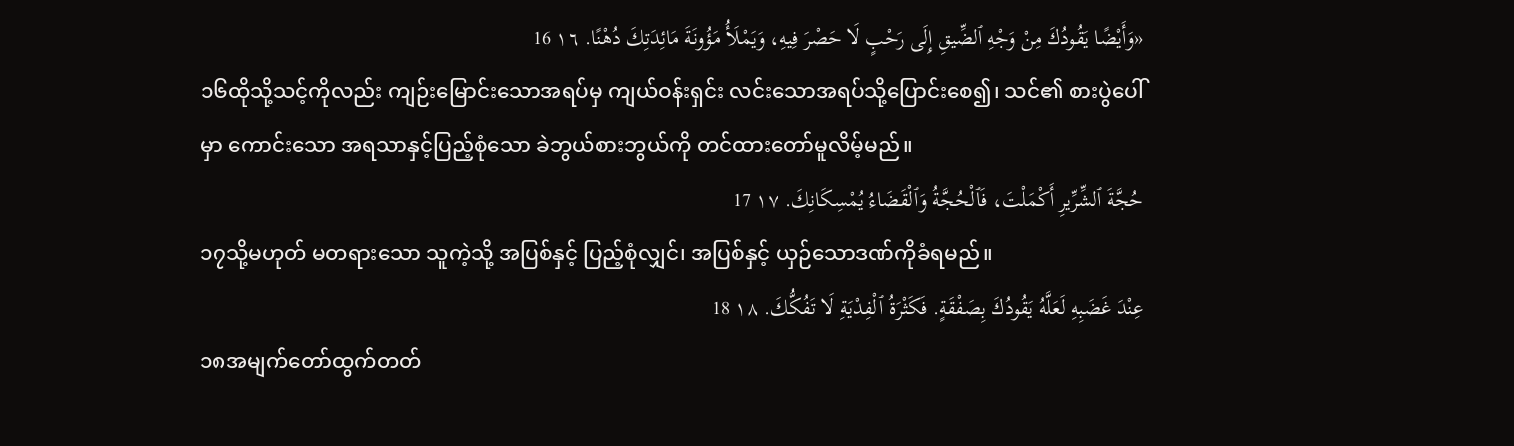«وَأَيْضًا يَقُودُكَ مِنْ وَجْهِ ٱلضِّيقِ إِلَى رَحْبٍ لَا حَصْرَ فِيهِ، وَيَمْلَأُ مَؤُونَةَ مَائِدَتِكَ دُهْنًا. ١٦ 16
၁၆ထိုသို့သင့်ကိုလည်း ကျဉ်းမြောင်းသောအရပ်မှ ကျယ်ဝန်းရှင်း လင်းသောအရပ်သို့ပြောင်းစေ၍၊ သင်၏ စားပွဲပေါ်မှာ ကောင်းသော အရသာနှင့်ပြည့်စုံသော ခဲဘွယ်စားဘွယ်ကို တင်ထားတော်မူလိမ့်မည်။
حُجَّةَ ٱلشِّرِّيرِ أَكْمَلْتَ، فَٱلْحُجَّةُ وَٱلْقَضَاءُ يُمْسِكَانِكَ. ١٧ 17
၁၇သို့မဟုတ် မတရားသော သူကဲ့သို့ အပြစ်နှင့် ပြည့်စုံလျှင်၊ အပြစ်နှင့် ယှဉ်သောဒဏ်ကိုခံရမည်။
عِنْدَ غَضَبِهِ لَعَلَّهُ يَقُودُكَ بِصَفْقَةٍ. فَكَثْرَةُ ٱلْفِدْيَةِ لَا تَفُكُّكَ. ١٨ 18
၁၈အမျက်တော်ထွက်တတ်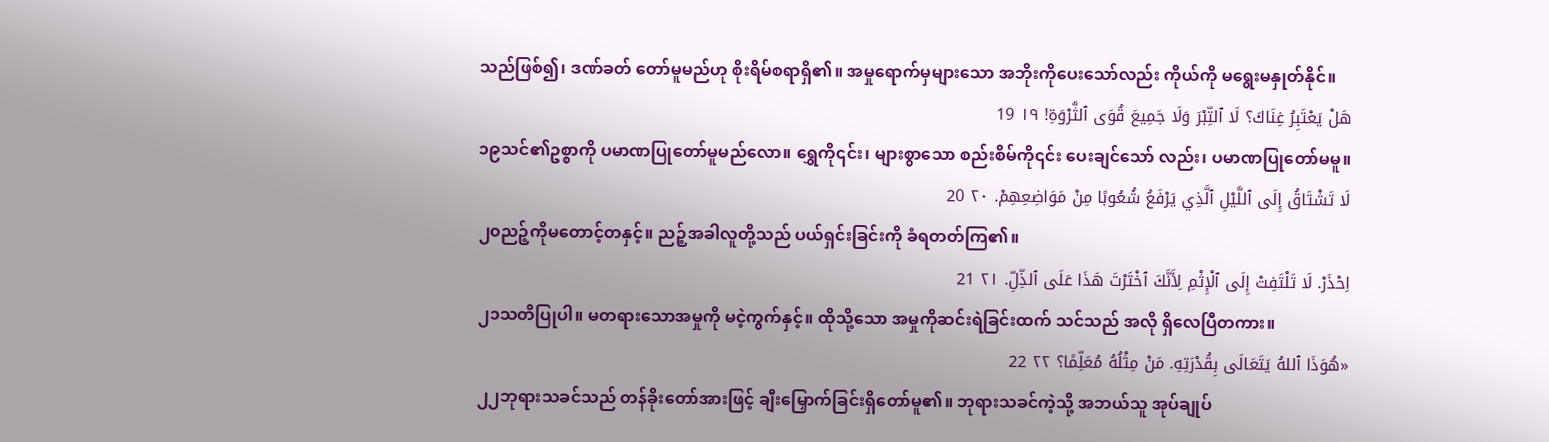သည်ဖြစ်၍၊ ဒဏ်ခတ် တော်မူမည်ဟု စိုးရိမ်စရာရှိ၏။ အမှုရောက်မှများသော အဘိုးကိုပေးသော်လည်း ကိုယ်ကို မရွေးမနှုတ်နိုင်။
هَلْ يَعْتَبِرُ غِنَاكَ؟ لَا ٱلتِّبْرَ وَلَا جَمِيعَ قُوَى ٱلثَّرْوَةِ! ١٩ 19
၁၉သင်၏ဥစ္စာကို ပမာဏပြုတော်မူမည်လော။ ရွှေကို၎င်း၊ များစွာသော စည်းစိမ်ကို၎င်း ပေးချင်သော် လည်း၊ ပမာဏပြုတော်မမူ။
لَا تَشْتَاقُ إِلَى ٱللَّيْلِ ٱلَّذِي يَرْفَعُ شُعُوبًا مِنْ مَوَاضِعِهِمْ. ٢٠ 20
၂၀ညဉ့်ကိုမတောင့်တနှင့်။ ညဉ့်အခါလူတို့သည် ပယ်ရှင်းခြင်းကို ခံရတတ်ကြ၏။
اِحْذَرْ. لَا تَلْتَفِتْ إِلَى ٱلْإِثْمِ لِأَنَّكَ ٱخْتَرْتَ هَذَا عَلَى ٱلذِّلِّ. ٢١ 21
၂၁သတိပြုပါ။ မတရားသောအမှုကို မငဲ့ကွက်နှင့်။ ထိုသို့သော အမှုကိုဆင်းရဲခြင်းထက် သင်သည် အလို ရှိလေပြီတကား။
«هُوَذَا ٱللهُ يَتَعَالَى بِقُدْرَتِهِ. مَنْ مِثْلُهُ مُعَلِّمًا؟ ٢٢ 22
၂၂ဘုရားသခင်သည် တန်ခိုးတော်အားဖြင့် ချီးမြှောက်ခြင်းရှိတော်မူ၏။ ဘုရားသခင်ကဲ့သို့ အဘယ်သူ အုပ်ချုပ်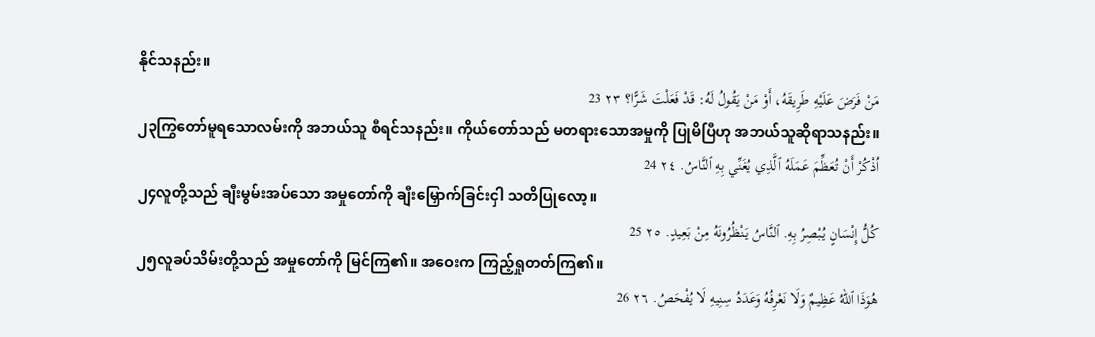နိုင်သနည်း။
مَنْ فَرَضَ عَلَيْهِ طَرِيقَهُ، أَوْ مَنْ يَقُولُ لَهُ: قَدْ فَعَلْتَ شَرًّا؟ ٢٣ 23
၂၃ကြွတော်မူရသောလမ်းကို အဘယ်သူ စီရင်သနည်း။ ကိုယ်တော်သည် မတရားသောအမှုကို ပြုမိပြီဟု အဘယ်သူဆိုရာသနည်း။
اُذْكُرْ أَنْ تُعَظِّمَ عَمَلَهُ ٱلَّذِي يُغَنِّي بِهِ ٱلنَّاسُ. ٢٤ 24
၂၄လူတို့သည် ချီးမွမ်းအပ်သော အမှုတော်ကို ချီးမြှောက်ခြင်းငှါ သတိပြုလော့။
كُلُّ إِنْسَانٍ يُبْصِرُ بِهِ. ٱلنَّاسُ يَنْظُرُونَهُ مِنْ بَعِيدٍ. ٢٥ 25
၂၅လူခပ်သိမ်းတို့သည် အမှုတော်ကို မြင်ကြ၏။ အဝေးက ကြည့်ရှုတတ်ကြ၏။
هُوَذَا ٱللهُ عَظِيمٌ وَلَا نَعْرِفُهُ وَعَدَدُ سِنِيهِ لَا يُفْحَصُ. ٢٦ 26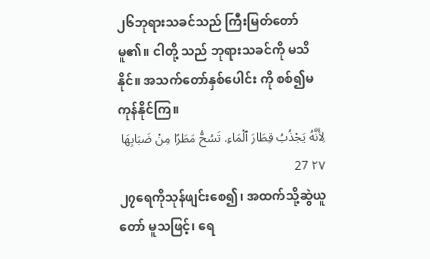၂၆ဘုရားသခင်သည် ကြီးမြတ်တော်မူ၏။ ငါတို့ သည် ဘုရားသခင်ကို မသိနိုင်။ အသက်တော်နှစ်ပေါင်း ကို စစ်၍မကုန်နိုင်ကြ။
لِأَنَّهُ يَجْذُبُ قِطَارَ ٱلْمَاءِ. تَسُحُّ مَطَرًا مِنْ ضَبَابِهَا ٢٧ 27
၂၇ရေကိုသုန်ဖျင်းစေ၍၊ အထက်သို့ဆွဲယူတော် မူသဖြင့်၊ ရေ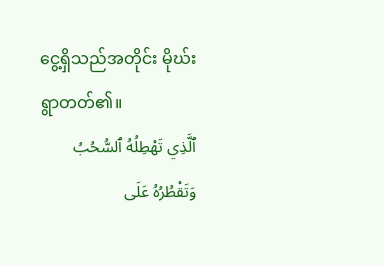ငွေ့ရှိသည်အတိုင်း မိုဃ်းရွာတတ်၏။
ٱلَّذِي تَهْطِلُهُ ٱلسُّحُبُ وَتَقْطُرُهُ عَلَى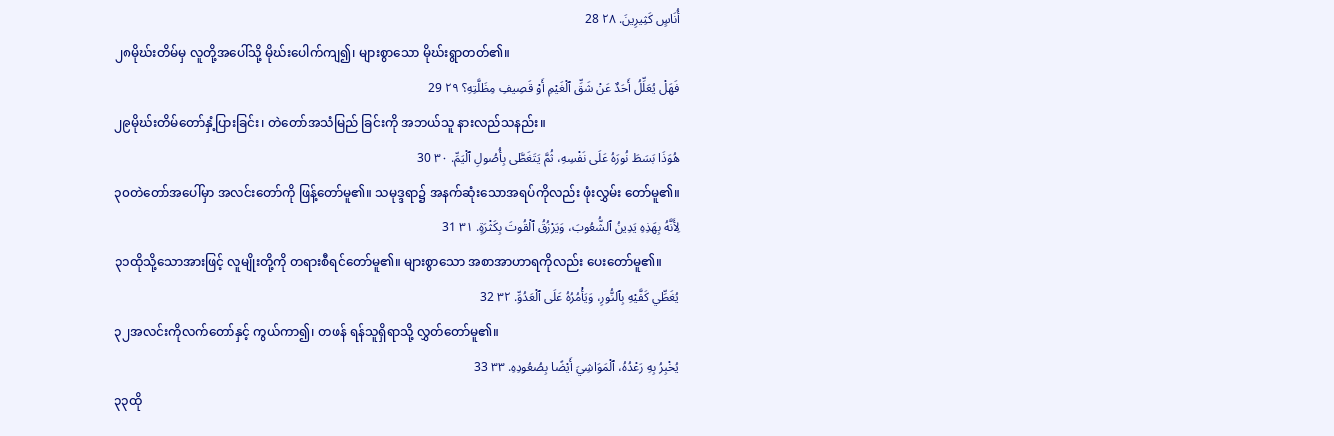أُنَاسٍ كَثِيرِينَ. ٢٨ 28
၂၈မိုဃ်းတိမ်မှ လူတို့အပေါ်သို့ မိုဃ်းပေါက်ကျ၍၊ များစွာသော မိုဃ်းရွာတတ်၏။
فَهَلْ يُعَلِّلُ أَحَدٌ عَنْ شَقِّ ٱلْغَيْمِ أَوْ قَصِيفِ مِظَلَّتِهِ؟ ٢٩ 29
၂၉မိုဃ်းတိမ်တော်နှံ့ပြားခြင်း၊ တဲတော်အသံမြည် ခြင်းကို အဘယ်သူ နားလည်သနည်း။
هُوَذَا بَسَطَ نُورَهُ عَلَى نَفْسِهِ، ثُمَّ يَتَغَطَّى بِأُصُولِ ٱلْيَمِّ. ٣٠ 30
၃၀တဲတော်အပေါ်မှာ အလင်းတော်ကို ဖြန့်တော်မူ၏။ သမုဒ္ဒရာ၌ အနက်ဆုံးသောအရပ်ကိုလည်း ဖုံးလွှမ်း တော်မူ၏။
لِأَنَّهُ بِهَذِهِ يَدِينُ ٱلشُّعُوبَ، وَيَرْزُقُ ٱلْقُوتَ بِكَثْرَةٍ. ٣١ 31
၃၁ထိုသို့သောအားဖြင့် လူမျိုးတို့ကို တရားစီရင်တော်မူ၏။ များစွာသော အစာအာဟာရကိုလည်း ပေးတော်မူ၏။
يُغَطِّي كَفَّيْهِ بِٱلنُّورِ، وَيَأْمُرُهُ عَلَى ٱلْعَدُوِّ. ٣٢ 32
၃၂အလင်းကိုလက်တော်နှင့် ကွယ်ကာ၍၊ တဖန် ရန်သူရှိရာသို့ လွှတ်တော်မူ၏။
يُخْبِرُ بِهِ رَعْدُهُ، ٱلْمَوَاشِيَ أَيْضًا بِصُعُودِهِ. ٣٣ 33
၃၃ထို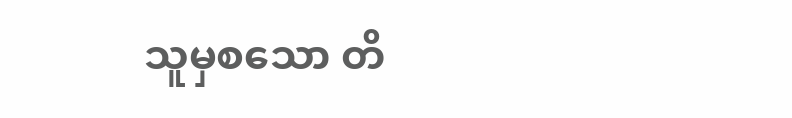သူမှစသော တိ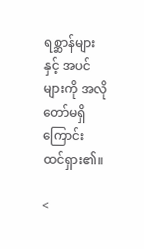ရစ္ဆာန်များနှင့် အပင်များကို အလိုတော်မရှိကြောင်း ထင်ရှား၏။

<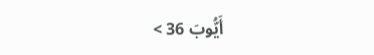أَيُّوبَ 36 >